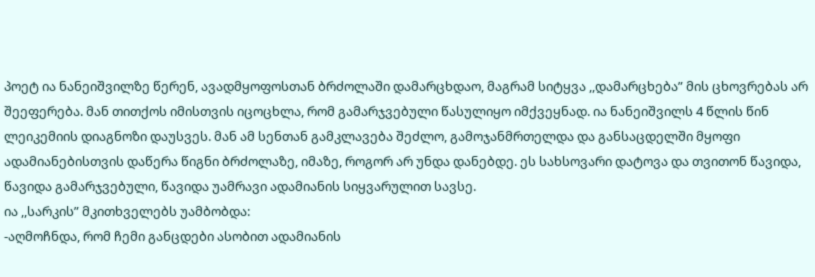პოეტ ია ნანეიშვილზე წერენ, ავადმყოფოსთან ბრძოლაში დამარცხდაო, მაგრამ სიტყვა ,,დამარცხება” მის ცხოვრებას არ შეეფერება. მან თითქოს იმისთვის იცოცხლა, რომ გამარჯვებული წასულიყო იმქვეყნად. ია ნანეიშვილს 4 წლის წინ ლეიკემიის დიაგნოზი დაუსვეს. მან ამ სენთან გამკლავება შეძლო, გამოჯანმრთელდა და განსაცდელში მყოფი ადამიანებისთვის დაწერა წიგნი ბრძოლაზე, იმაზე, როგორ არ უნდა დანებდე. ეს სახსოვარი დატოვა და თვითონ წავიდა, წავიდა გამარჯვებული, წავიდა უამრავი ადამიანის სიყვარულით სავსე.
ია ,,სარკის” მკითხველებს უამბობდა:
-აღმოჩნდა, რომ ჩემი განცდები ასობით ადამიანის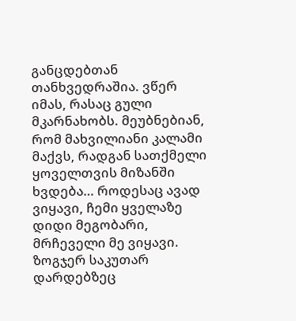განცდებთან თანხვედრაშია. ვწერ იმას, რასაც გული მკარნახობს. მეუბნებიან, რომ მახვილიანი კალამი მაქვს, რადგან სათქმელი ყოველთვის მიზანში ხვდება… როდესაც ავად ვიყავი, ჩემი ყველაზე დიდი მეგობარი, მრჩეველი მე ვიყავი. ზოგჯერ საკუთარ დარდებზეც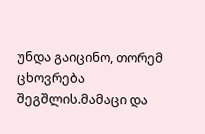უნდა გაიცინო, თორემ ცხოვრება შეგშლის.მამაცი და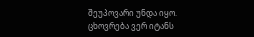შეუპოვარი უნდა იყო. ცხოვრება ვერ იტანს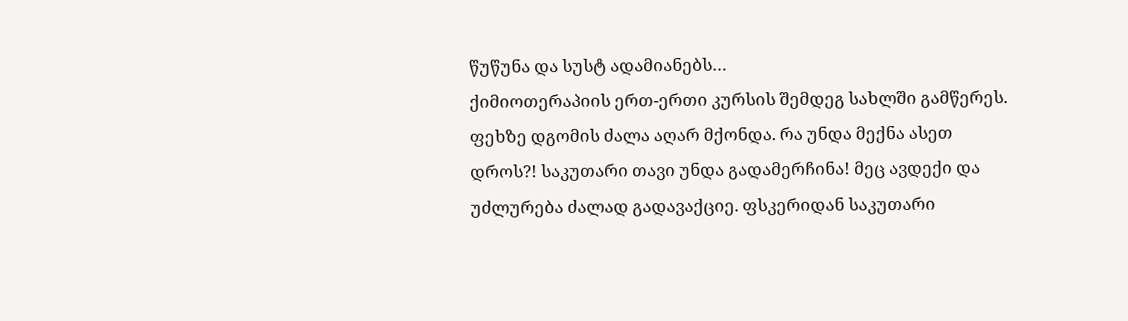წუწუნა და სუსტ ადამიანებს…
ქიმიოთერაპიის ერთ-ერთი კურსის შემდეგ სახლში გამწერეს. ფეხზე დგომის ძალა აღარ მქონდა. რა უნდა მექნა ასეთ დროს?! საკუთარი თავი უნდა გადამერჩინა! მეც ავდექი და უძლურება ძალად გადავაქციე. ფსკერიდან საკუთარი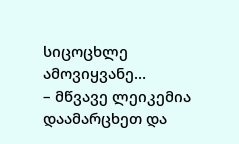სიცოცხლე ამოვიყვანე…
– მწვავე ლეიკემია დაამარცხეთ და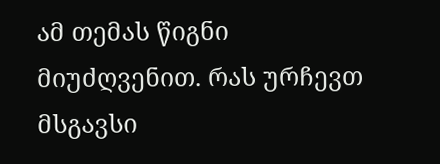ამ თემას წიგნი მიუძღვენით. რას ურჩევთ მსგავსი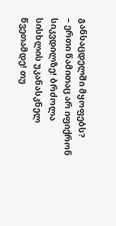განსაცდელში მყოფებს?
– ერთი წამითაც არ იფიქრონ სიკვდილზე! ბრძოლა სისხლის უკანასკნელ წვეთამდე! თუ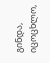გინდა, იცოცხლო,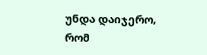უნდა დაიჯერო, რომ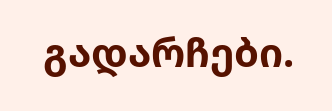გადარჩები.